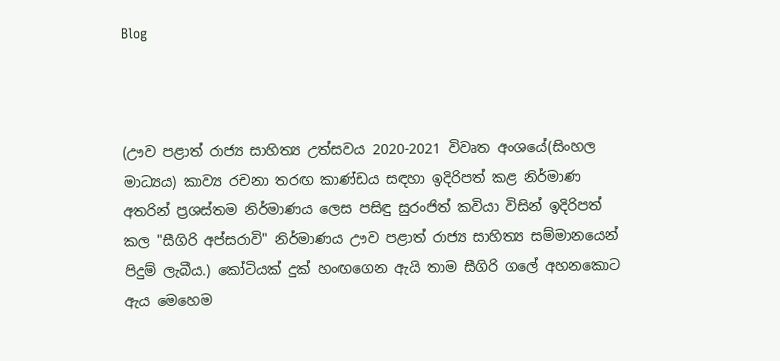Blog



(ඌව පළාත් රාජ්‍ය සාහිත්‍ය උත්සවය 2020-2021 විවෘත අංශයේ(සිංහල මාධ්‍යය) කාව්‍ය රචනා තරඟ කාණ්ඩය සඳහා ඉදිරිපත් කළ නිර්මාණ අතරින් ප්‍රශස්තම නිර්මාණය ලෙස පසිඳු සුරංජිත් කවියා විසින් ඉදිරිපත් කල "සීගිරි අප්සරාවි" නිර්මාණය ඌව පළාත් රාජ්‍ය සාහිත්‍ය සම්මානයෙන් පිදුම් ලැබීය.) කෝටියක් දුක් හංඟගෙන ඇයි තාම සීගිරි ගලේ අහනකොට ඇය මෙහෙම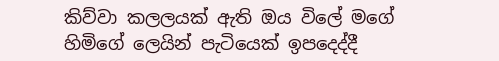කිව්වා කලලයක් ඇති ඔය විලේ මගේ හිමිගේ ලෙයින් පැටියෙක් ඉපදෙද්දී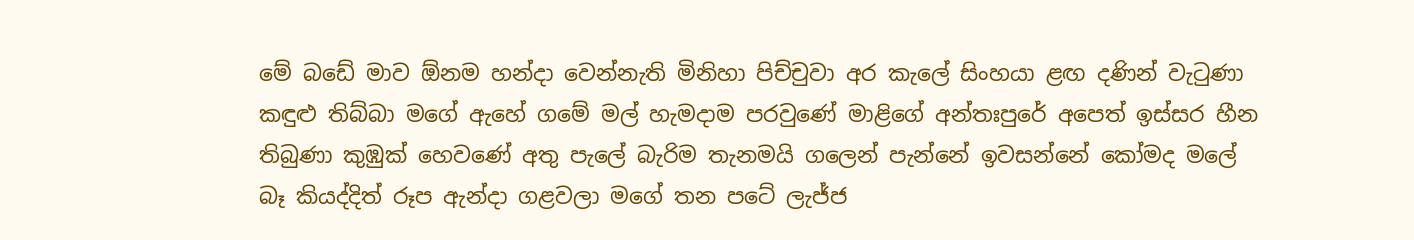මේ බඩේ මාව ඕනම හන්දා වෙන්නැති මිනිහා පිච්චුවා අර කැලේ සිංහයා ළඟ දණින් වැටුණා කඳුළු තිබ්බා මගේ ඇහේ ගමේ මල් හැමදාම පරවුණේ මාළිගේ අන්තඃපුරේ අපෙත් ඉස්සර හීන තිබුණා කුඹුක් හෙවණේ අතු පැලේ බැරිම තැනමයි ගලෙන් පැන්නේ ඉවසන්නේ කෝමද මලේ බෑ කියද්දිත් රූප ඇන්දා ගළවලා මගේ තන පටේ ලැජ්ජ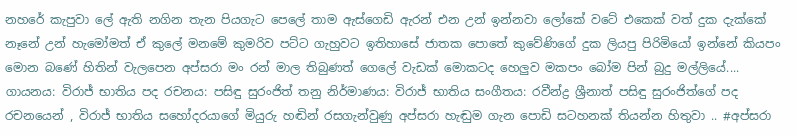නහරේ කැපුවා ලේ ඇති නගින තැන පියගැට පෙලේ තාම ඇස්ගෙඩි ඇරන් එන උන් ඉන්නවා ලෝකේ වටේ එකෙක් වත් දුක දැක්කේ නෑනේ උන් හැමෝමත් ඒ කුලේ මනමේ කුමරිව පට්ට ගැහුවට ඉතිහාසේ ජාතක පොතේ කුවේණිගේ දුක ලියපු පිරිමියෝ ඉන්නේ කියපං මොන බණේ හිතින් වැලපෙන අප්සරා මං රන් මාල තිබුණත් ගෙලේ වැඩක් මොකටද හෙලුව මකපං බෝම පින් බුදු මල්ලියේ.... ගායනය: විරාජ් භාතිය පද රචනය: පසිඳු සුරංජිත් තනු නිර්මාණය: විරාජ් භාතිය සංගීතය: රවීන්ද්‍ර ශ්‍රීනාත් පසිඳු සුරංජිත්ගේ පද රචනයෙන් , විරාජ් භාතිය සහෝදරයාගේ මියුරු හඬින් රසගැන්වුණු අප්සරා හැඬුම ගැන පොඩි සටහනක් තියන්න හිතුවා .. #අප්සරා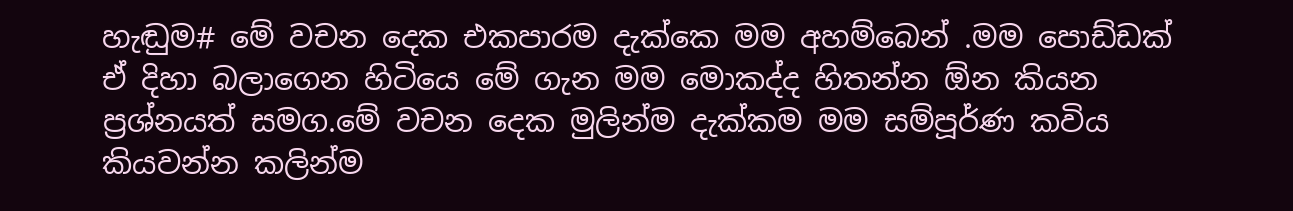හැඬුම# මේ වචන දෙක එකපාරම දැක්කෙ මම අහම්බෙන් .මම පොඩ්ඩක් ඒ දිහා බලාගෙන හිටියෙ මේ ගැන මම මොකද්ද හිතන්න ඕන කියන ප්‍රශ්නයත් සමග.මේ වචන දෙක මුලින්ම දැක්කම මම සම්පූර්ණ කවිය කියවන්න කලින්ම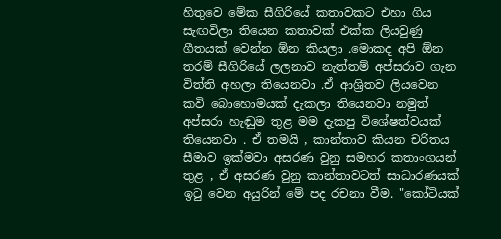හිතුවෙ මේක සීගිරියේ කතාවකට එහා ගිය සැඟවිලා තියෙන කතාවක් එක්ක ලියවුණු ගීතයක් වෙන්න ඕන කියලා .මොකද අපි ඕන තරම් සීගිරියේ ලලනාව නැත්තම් අප්සරාව ගැන විත්ති අහලා තියෙනවා .ඒ ආශ්‍රිතව ලියවෙන කවි බොහොමයක් දැකලා තියෙනවා නමුත් අප්සරා හැඬුම තුළ මම දැකපු විශේෂත්වයක් තියෙනවා . ඒ තමයි , කාන්තාව කියන චරිතය සීමාව ඉක්මවා අසරණ වුනු සමහර කතාංගයන් තුළ , ඒ අසරණ වුනු කාන්තාවටත් සාධාරණයක් ඉටු වෙන අයුරින් මේ පද රචනා වීම. "කෝටියක්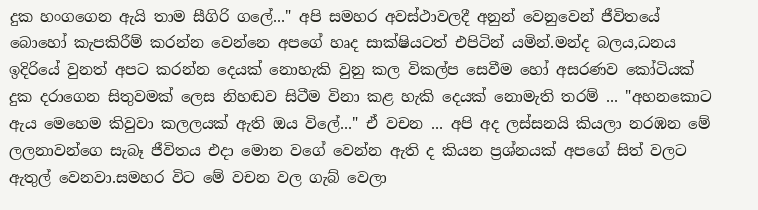දුක හංගගෙන ඇයි තාම සීගිරි ගලේ..." අපි සමහර අවස්ථාවලදී අනුන් වෙනුවෙන් ජීවිතයේ බොහෝ කැපකිරීම් කරන්න වෙන්නෙ අපගේ හෘද සාක්ෂියටත් එපිටින් යමින්.මන්ද බලය,ධනය ඉදිරියේ වුනත් අපට කරන්න දෙයක් නොහැකි වුනු කල විකල්ප සෙවීම හෝ අසරණව කෝටියක් දුක දරාගෙන සිතුවමක් ලෙස නිහඬව සිටීම විනා කළ හැකි දෙයක් නොමැති තරම් ... "අහනකොට ඇය මෙහෙම කිවුවා කලලයක් ඇති ඔය විලේ..." ඒ වචන ... අපි අද ලස්සනයි කියලා නරඹන මේ ලලනාවන්ගෙ සැබෑ ජීවිතය එදා මොන වගේ වෙන්න ඇති ද කියන ප්‍රශ්නයක් අපගේ සිත් වලට ඇතුල් වෙනවා.සමහර විට මේ වචන වල ගැබ් වෙලා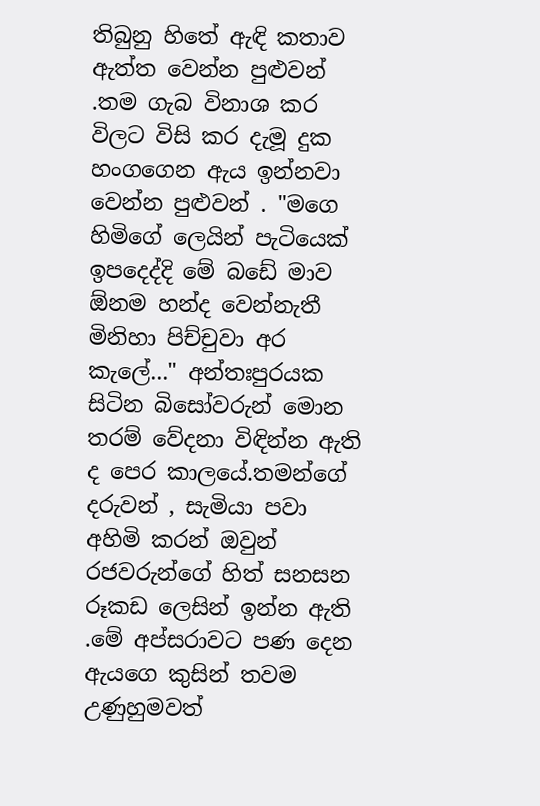තිබුනු හිතේ ඇඳි කතාව ඇත්ත වෙන්න පුළුවන් .තම ගැබ විනාශ කර විලට විසි කර දැමූ දුක හංගගෙන ඇය ඉන්නවා වෙන්න පුළුවන් . "මගෙ හිමිගේ ලෙයින් පැටියෙක් ඉපදෙද්දි මේ බඩේ මාව ඕනම හන්ද වෙන්නැතී මිනිහා පිච්චුවා අර කැලේ..." අන්තඃපුරයක සිටින බිසෝවරුන් මොන තරම් වේදනා විඳින්න ඇති ද පෙර කාලයේ.තමන්ගේ දරුවන් , සැමියා පවා අහිමි කරන් ඔවුන් රජවරුන්ගේ හිත් සනසන රූකඩ ලෙසින් ඉන්න ඇති .මේ අප්සරාවට පණ දෙන ඇයගෙ කුසින් තවම උණුහුමවත්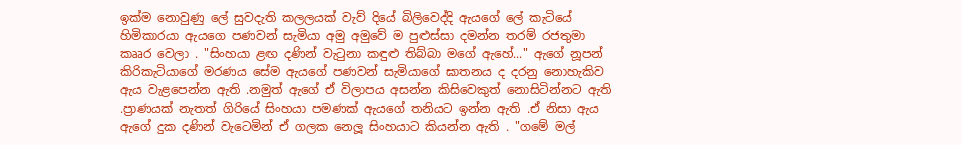ඉක්ම නොවුණු ලේ සුවදැති කලලයක් වැව් දියේ බිලිවෙද්දි ඇයගේ ලේ කැටියේ හිමිකාරයා ඇයගෙ පණවන් සැමියා අමු අමුවේ ම පුළුස්සා දමන්න තරම් රජතුමා කෲර වෙලා . "සිංහයා ළඟ දණින් වැටුනා කඳුළු තිබ්බා මගේ ඇහේ..." ඇගේ නූපන් කිරිකැටියාගේ මරණය සේම ඇයගේ පණවන් සැමියාගේ ඝාතනය ද දරනු නොහැකිව ඇය වැළපෙන්න ඇති .නමුත් ඇගේ ඒ විලාපය අසන්න කිසිවෙකුත් නොසිටින්නට ඇති .ප්‍රාණයක් නැතත් ගිරියේ සිංහයා පමණක් ඇයගේ තනියට ඉන්න ඇති .ඒ නිසා ඇය ඇගේ දුක දණින් වැටෙමින් ඒ ගලක නෙලූ සිංහයාට කියන්න ඇති . "ගමේ මල්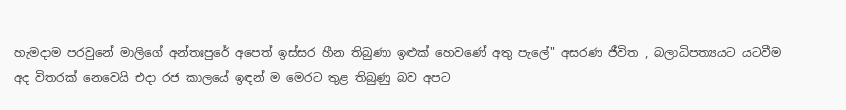හැමදාම පරවුනේ මාලිගේ අන්තඃපුරේ අපෙත් ඉස්සර හීන තිබුණා ඉළුක් හෙවණේ අතු පැලේ" අසරණ ජීවිත , බලාධිපත්‍යයට යටවීම අද විතරක් නෙවෙයි එදා රජ කාලයේ ඉඳන් ම මෙරට තුළ තිබුණු බව අපට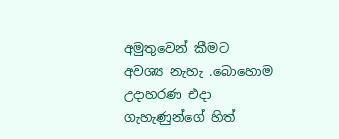අමුතුවෙන් කීමට අවශ්‍ය නැහැ .බොහොම උදාහරණ එදා ගැහැණුන්ගේ හිත්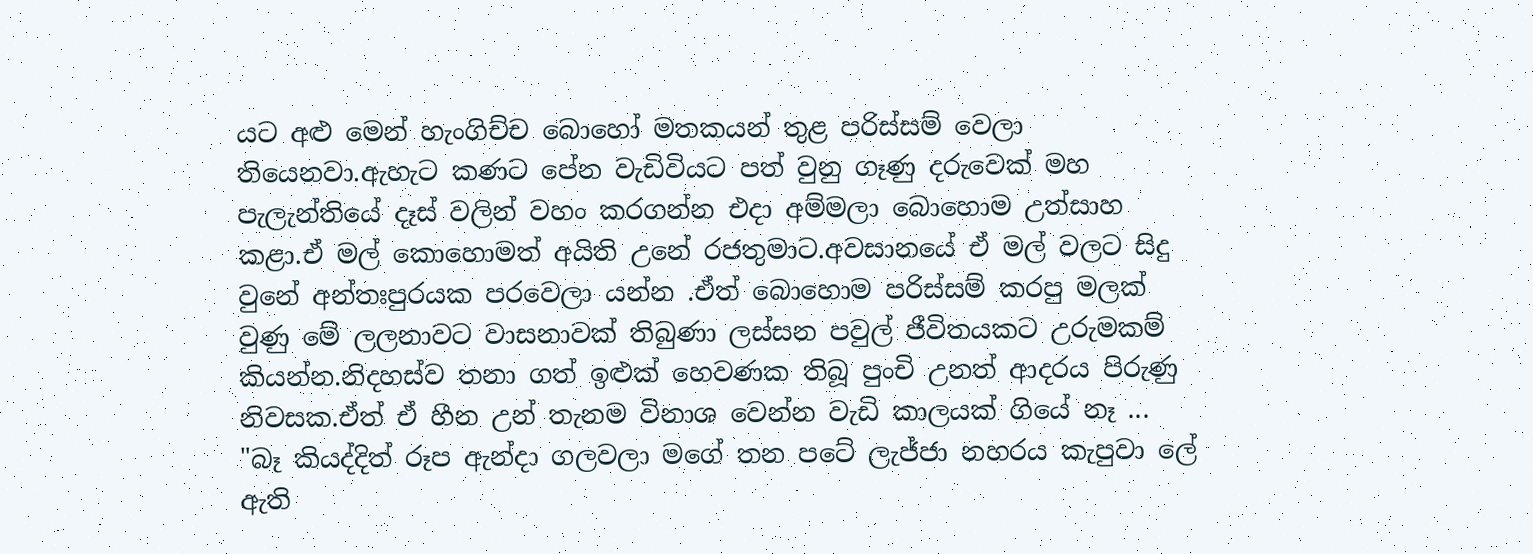යට අළු මෙන් හැංගිච්ච බොහෝ මතකයන් තුළ පරිස්සම් වෙලා තියෙනවා.ඇහැට කණට පේන වැඩිවියට පත් වුනු ගෑණු දරුවෙක් මහ පැලැන්තියේ දෑස් වලින් වහං කරගන්න එදා අම්මලා බොහොම උත්සාහ කළා.ඒ මල් කොහොමත් අයිති උනේ රජතුමාට.අවසානයේ ඒ මල් වලට සිදු වුනේ අන්තඃපුරයක පරවෙලා යන්න .ඒත් බොහොම පරිස්සම් කරපු මලක් වුණු මේ ලලනාවට වාසනාවක් තිබුණා ලස්සන පවුල් ජීවිතයකට උරුමකම් කියන්න.නිදහස්ව තනා ගත් ඉළුක් හෙවණක තිබූ පුංචි උනත් ආදරය පිරුණු නිවසක.ඒත් ඒ හීන උන් තැනම විනාශ වෙන්න වැඩි කාලයක් ගියේ නෑ ... "බෑ කියද්දිත් රූප ඇන්දා ගලවලා මගේ තන පටේ ලැජ්ජා නහරය කැපුවා ලේ ඇති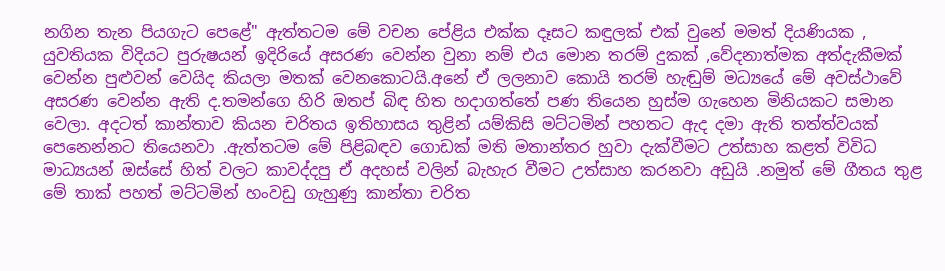නගින තැන පියගැට පෙළේ" ඇත්තටම මේ වචන පේළිය එක්ක දෑසට කඳුලක් එක් වුනේ මමත් දියණියක , යුවතියක විදියට පුරුෂයන් ඉදිරියේ අසරණ වෙන්න වුනා නම් එය මොන තරම් දුකක් ,වේදනාත්මක අත්දැකීමක් වෙන්න පුළුවන් වෙයිද කියලා මතක් වෙනකොටයි.අනේ ඒ ලලනාව කොයි තරම් හැඬුම් මධ්‍යයේ මේ අවස්ථාවේ අසරණ වෙන්න ඇති ද.තමන්ගෙ හිරි ඔතප් බිඳ හිත හදාගත්තේ පණ තියෙන හුස්ම ගැහෙන මිනියකට සමාන වෙලා. අදටත් කාන්තාව කියන චරිතය ඉතිහාසය තුළින් යම්කිසි මට්ටමින් පහතට ඇද දමා ඇති තත්ත්වයක් පෙනෙන්නට තියෙනවා .ඇත්තටම මේ පිළිබඳව ගොඩක් මති මතාන්තර හුවා දැක්වීමට උත්සාහ කළත් විවිධ මාධ්‍යයන් ඔස්සේ හිත් වලට කාවද්දපු ඒ අදහස් වලින් බැහැර වීමට උත්සාහ කරනවා අඩුයි .නමුත් මේ ගීතය තුළ මේ තාක් පහත් මට්ටමින් හංවඩු ගැහුණු කාන්තා චරිත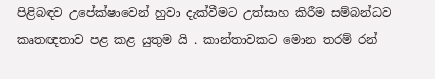පිළිබඳව උපේක්ෂාවෙන් හුවා දැක්වීමට උත්සාහ කිරීම සම්බන්ධව කෘතඥතාව පළ කළ යුතුම යි . කාන්තාවකට මොන තරම් රන්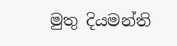මුතු දියමන්ති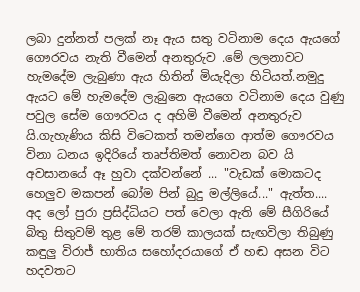ලබා දුන්නත් පලක් නෑ ඇය සතු වටිනාම දෙය ඇයගේ ගෞරවය නැති වීමෙන් අනතුරුව .මේ ලලනාවට හැමදේම ලැබුණා ඇය හිතින් මියැදිලා හිටියත්.නමුදු ඇයට මේ හැමදේම ලැබුනෙ ඇයගෙ වටිනාම දෙය වුණු පවුල සේම ගෞරවය ද අහිමි වීමෙන් අනතුරුව යි.ගැහැණිය කිසි විටෙකත් තමන්ගෙ ආත්ම ගෞරවය විනා ධනය ඉදිරියේ තෘප්තිමත් නොවන බව යි අවසානයේ ඈ හුවා දක්වන්නේ ... "වැඩක් මොකටද හෙලුව මකපන් බෝම පින් බුදු මල්ලියේ..." ඇත්ත.... අද ලෝ පුරා ප්‍රසිද්ධියට පත් වෙලා ඇති මේ සීගිරියේ බිතු සිතුවම් තුළ මේ තරම් කාලයක් සැඟවිලා තිබුණු කඳුලු විරාජ් භාතිය සහෝදරයාගේ ඒ හඬ අසන විට හදවතට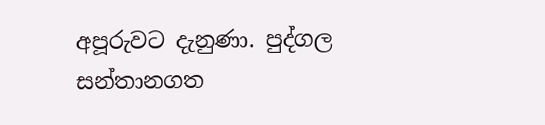අපූරුවට දැනුණා. පුද්ගල සන්තානගත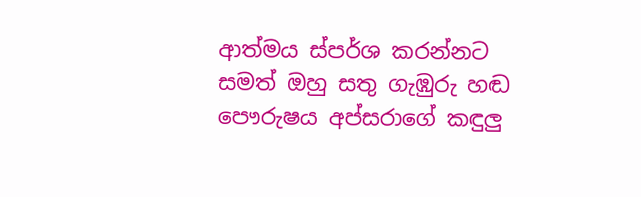ආත්මය ස්පර්ශ කරන්නට සමත් ඔහු සතු ගැඹුරු හඬ පෞරුෂය අප්සරාගේ කඳුලු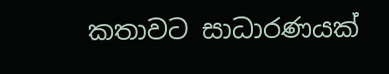කතාවට සාධාරණයක්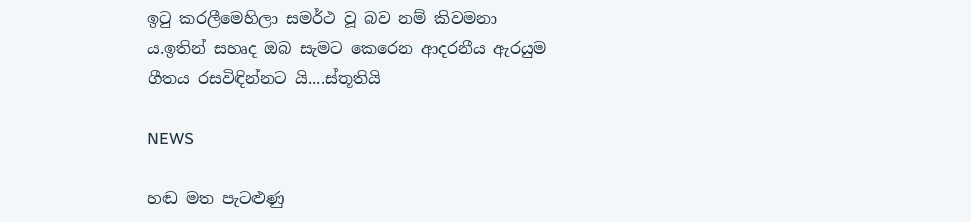ඉටු කරලීමෙහිලා සමර්ථ වූ බව නම් කිවමනා ය.ඉතින් සහෘද ඔබ සැමට කෙරෙන ආදරනීය ඇරයුම ගීතය රසවිඳින්නට යි....ස්තූතියි

NEWS

හඬ මත පැටළුණු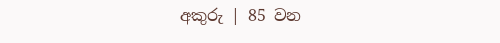අකුරු | 85 වන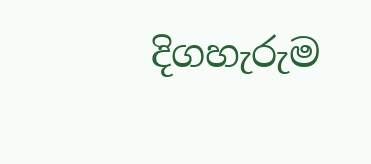දිගහැරුම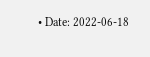• Date: 2022-06-18